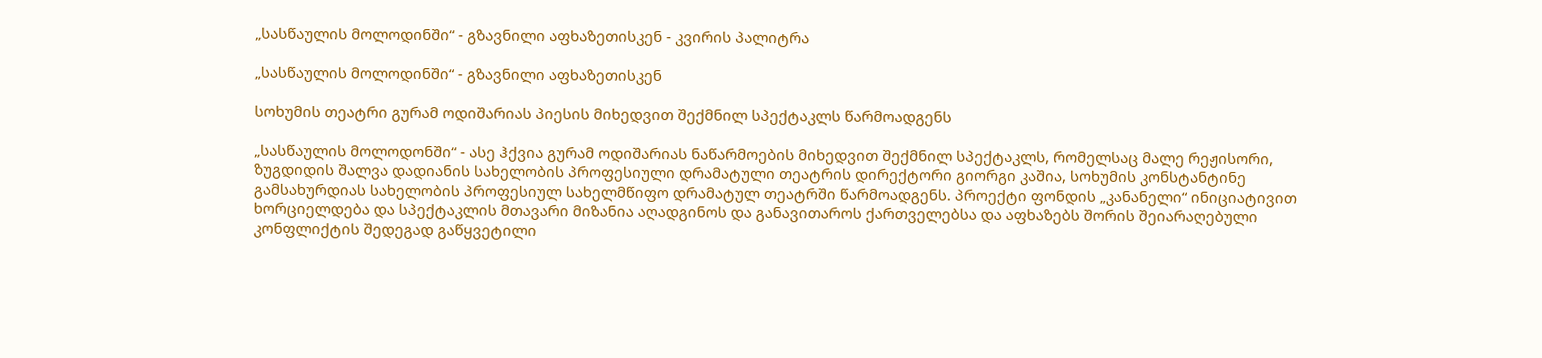„სასწაულის მოლოდინში“ - გზავნილი აფხაზეთისკენ - კვირის პალიტრა

„სასწაულის მოლოდინში“ - გზავნილი აფხაზეთისკენ

სოხუმის თეატრი გურამ ოდიშარიას პიესის მიხედვით შექმნილ სპექტაკლს წარმოადგენს

„სასწაულის მოლოდონში“ - ასე ჰქვია გურამ ოდიშარიას ნაწარმოების მიხედვით შექმნილ სპექტაკლს, რომელსაც მალე რეჟისორი, ზუგდიდის შალვა დადიანის სახელობის პროფესიული დრამატული თეატრის დირექტორი გიორგი კაშია, სოხუმის კონსტანტინე გამსახურდიას სახელობის პროფესიულ სახელმწიფო დრამატულ თეატრში წარმოადგენს. პროექტი ფონდის „კანანელი“ ინიციატივით ხორციელდება და სპექტაკლის მთავარი მიზანია აღადგინოს და განავითაროს ქართველებსა და აფხაზებს შორის შეიარაღებული კონფლიქტის შედეგად გაწყვეტილი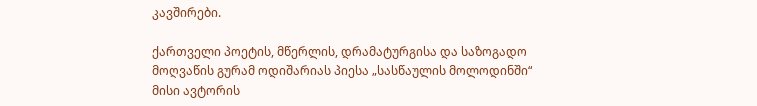კავშირები.

ქართველი პოეტის, მწერლის, დრამატურგისა და საზოგადო მოღვაწის გურამ ოდიშარიას პიესა „სასწაულის მოლოდინში“ მისი ავტორის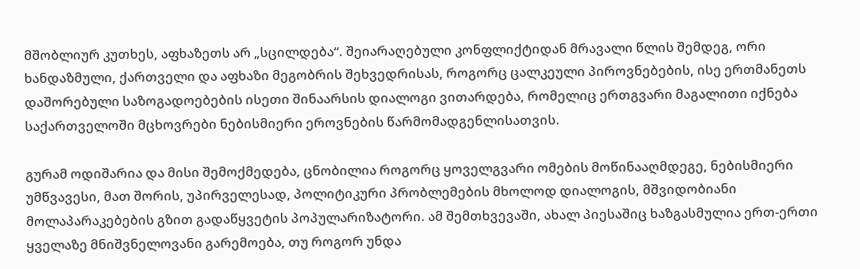მშობლიურ კუთხეს, აფხაზეთს არ „სცილდება“. შეიარაღებული კონფლიქტიდან მრავალი წლის შემდეგ, ორი ხანდაზმული, ქართველი და აფხაზი მეგობრის შეხვედრისას, როგორც ცალკეული პიროვნებების, ისე ერთმანეთს დაშორებული საზოგადოებების ისეთი შინაარსის დიალოგი ვითარდება, რომელიც ერთგვარი მაგალითი იქნება საქართველოში მცხოვრები ნებისმიერი ეროვნების წარმომადგენლისათვის.

გურამ ოდიშარია და მისი შემოქმედება, ცნობილია როგორც ყოველგვარი ომების მოწინააღმდეგე, ნებისმიერი უმწვავესი, მათ შორის, უპირველესად, პოლიტიკური პრობლემების მხოლოდ დიალოგის, მშვიდობიანი მოლაპარაკებების გზით გადაწყვეტის პოპულარიზატორი. ამ შემთხვევაში, ახალ პიესაშიც ხაზგასმულია ერთ-ერთი ყველაზე მნიშვნელოვანი გარემოება, თუ როგორ უნდა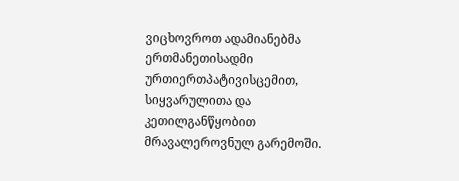ვიცხოვროთ ადამიანებმა ერთმანეთისადმი ურთიერთპატივისცემით, სიყვარულითა და კეთილგანწყობით მრავალეროვნულ გარემოში.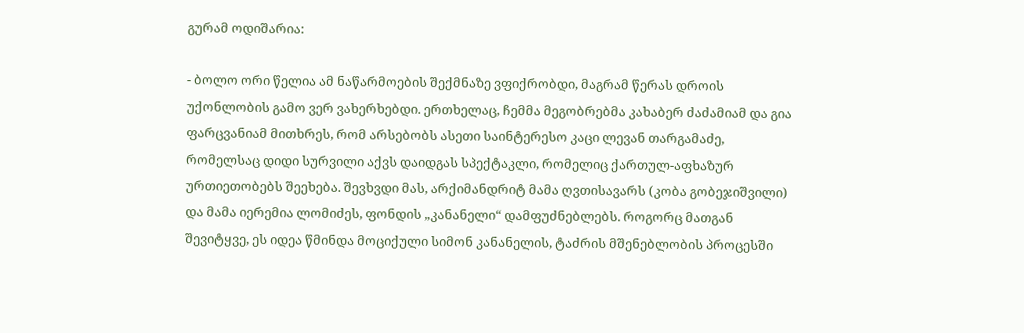გურამ ოდიშარია:

- ბოლო ორი წელია ამ ნაწარმოების შექმნაზე ვფიქრობდი, მაგრამ წერას დროის უქონლობის გამო ვერ ვახერხებდი. ერთხელაც, ჩემმა მეგობრებმა კახაბერ ძაძამიამ და გია ფარცვანიამ მითხრეს, რომ არსებობს ასეთი საინტერესო კაცი ლევან თარგამაძე, რომელსაც დიდი სურვილი აქვს დაიდგას სპექტაკლი, რომელიც ქართულ-აფხაზურ ურთიეთობებს შეეხება. შევხვდი მას, არქიმანდრიტ მამა ღვთისავარს (კობა გობეჯიშვილი) და მამა იერემია ლომიძეს, ფონდის „კანანელი“ დამფუძნებლებს. როგორც მათგან შევიტყვე, ეს იდეა წმინდა მოციქული სიმონ კანანელის, ტაძრის მშენებლობის პროცესში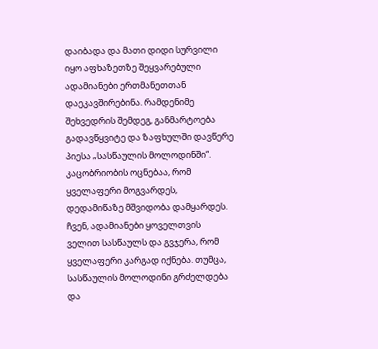დაიბადა და მათი დიდი სურვილი იყო აფხაზეთზე შეყვარებული ადამიანები ერთმანეთთან დაეკავშირებინა. რამდენიმე შეხვედრის შემდეგ, განმარტოება გადავწყვიტე და ზაფხულში დავწერე პიესა „სასწაულის მოლოდინში“. კაცობრიობის ოცნებაა, რომ ყველაფერი მოგვარდეს, დედამიწაზე მშვიდობა დამყარდეს. ჩვენ, ადამიანები ყოველთვის ველით სასწაულს და გვჯერა, რომ ყველაფერი კარგად იქნება. თუმცა, სასწაულის მოლოდინი გრძელდება და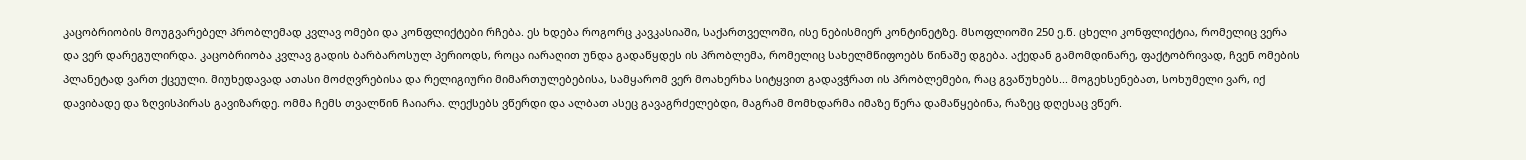კაცობრიობის მოუგვარებელ პრობლემად კვლავ ომები და კონფლიქტები რჩება. ეს ხდება როგორც კავკასიაში, საქართველოში, ისე ნებისმიერ კონტინეტზე. მსოფლიოში 250 ე.წ. ცხელი კონფლიქტია, რომელიც ვერა და ვერ დარეგულირდა. კაცობრიობა კვლავ გადის ბარბაროსულ პერიოდს, როცა იარაღით უნდა გადაწყდეს ის პრობლემა, რომელიც სახელმწიფოებს წინაშე დგება. აქედან გამომდინარე, ფაქტობრივად, ჩვენ ომების პლანეტად ვართ ქცეული. მიუხედავად ათასი მოძღვრებისა და რელიგიური მიმართულებებისა, სამყარომ ვერ მოახერხა სიტყვით გადავჭრათ ის პრობლემები, რაც გვაწუხებს... მოგეხსენებათ, სოხუმელი ვარ, იქ დავიბადე და ზღვისპირას გავიზარდე. ომმა ჩემს თვალწინ ჩაიარა. ლექსებს ვწერდი და ალბათ ასეც გავაგრძელებდი, მაგრამ მომხდარმა იმაზე წერა დამაწყებინა, რაზეც დღესაც ვწერ.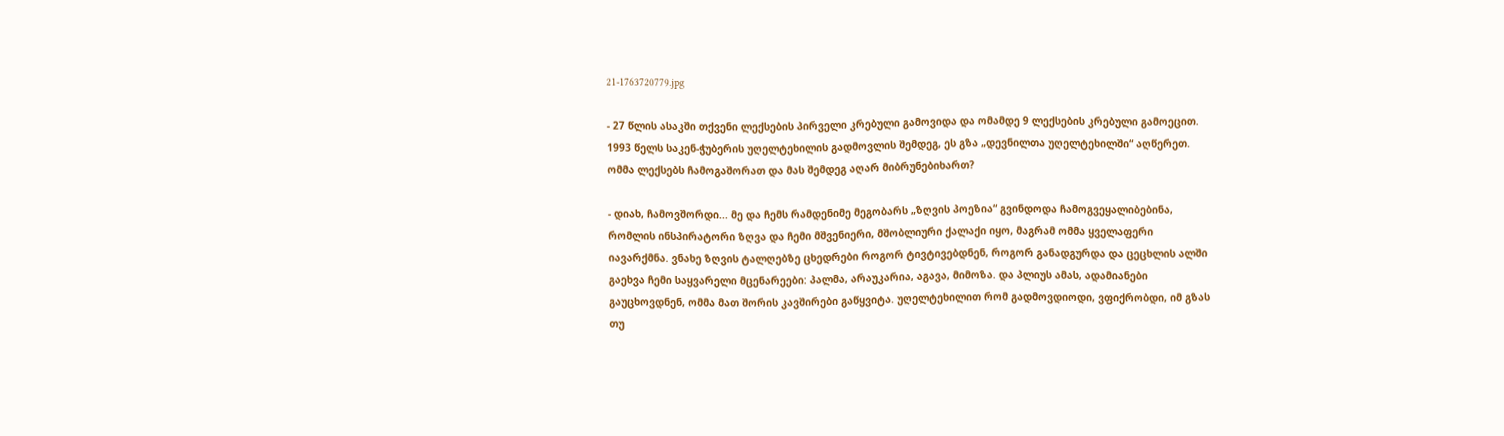21-1763720779.jpg

- 27 წლის ასაკში თქვენი ლექსების პირველი კრებული გამოვიდა და ომამდე 9 ლექსების კრებული გამოეცით. 1993 წელს საკენ-ჭუბერის უღელტეხილის გადმოვლის შემდეგ, ეს გზა „დევნილთა უღელტეხილში“ აღწერეთ. ომმა ლექსებს ჩამოგაშორათ და მას შემდეგ აღარ მიბრუნებიხართ?

- დიახ, ჩამოვშორდი... მე და ჩემს რამდენიმე მეგობარს „ზღვის პოეზია“ გვინდოდა ჩამოგვეყალიბებინა, რომლის ინსპირატორი ზღვა და ჩემი მშვენიერი, მშობლიური ქალაქი იყო, მაგრამ ომმა ყველაფერი იავარქმნა. ვნახე ზღვის ტალღებზე ცხედრები როგორ ტივტივებდნენ, როგორ განადგურდა და ცეცხლის ალში გაეხვა ჩემი საყვარელი მცენარეები: პალმა, არაუკარია, აგავა, მიმოზა. და პლიუს ამას, ადამიანები გაუცხოვდნენ, ომმა მათ შორის კავშირები გაწყვიტა. უღელტეხილით რომ გადმოვდიოდი, ვფიქრობდი, იმ გზას თუ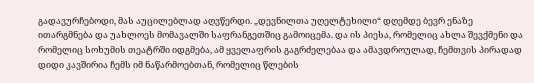გადავურჩებოდი, მას აუცილებლად აღვწერდი. „დევნილთა უღელტეხილი“ დღემდე ბევრ ენაზე ითარგმნება და უახლოეს მომავალში საფრანგეთშიც გამოიცემა. და ის პიესა, რომელიც ახლა შევქმენი და რომელიც სოხუმის თეატრში იდგმება, ამ ყველაფრის გაგრძელებაა და ამავდროულად, ჩემთვის პირადად დიდი კავშირია ჩემს იმ ნაწარმოებთან, რომელიც წლების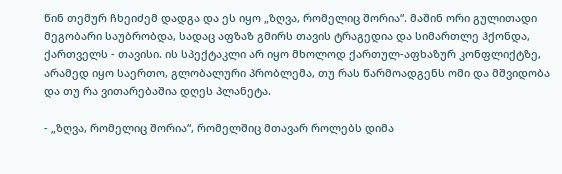წინ თემურ ჩხეიძემ დადგა და ეს იყო „ზღვა, რომელიც შორია“. მაშინ ორი გულითადი მეგობარი საუბრობდა, სადაც აფზაზ გმირს თავის ტრაგედია და სიმართლე ჰქონდა, ქართველს - თავისი. ის სპექტაკლი არ იყო მხოლოდ ქართულ-აფხაზურ კონფლიქტზე, არამედ იყო საერთო, გლობალური პრობლემა, თუ რას წარმოადგენს ომი და მშვიდობა და თუ რა ვითარებაშია დღეს პლანეტა.

- „ზღვა, რომელიც შორია“, რომელშიც მთავარ როლებს დიმა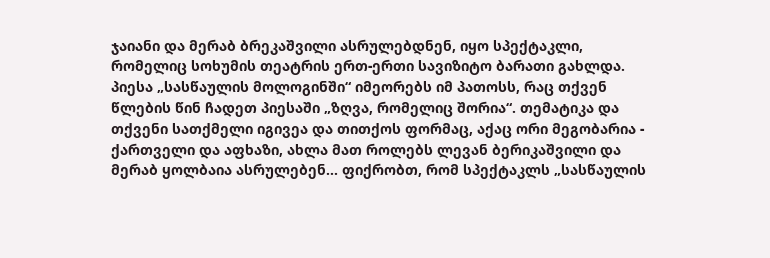ჯაიანი და მერაბ ბრეკაშვილი ასრულებდნენ, იყო სპექტაკლი, რომელიც სოხუმის თეატრის ერთ-ერთი სავიზიტო ბარათი გახლდა. პიესა „სასწაულის მოლოგინში“ იმეორებს იმ პათოსს, რაც თქვენ წლების წინ ჩადეთ პიესაში „ზღვა, რომელიც შორია“. თემატიკა და თქვენი სათქმელი იგივეა და თითქოს ფორმაც, აქაც ორი მეგობარია - ქართველი და აფხაზი, ახლა მათ როლებს ლევან ბერიკაშვილი და მერაბ ყოლბაია ასრულებენ... ფიქრობთ, რომ სპექტაკლს „სასწაულის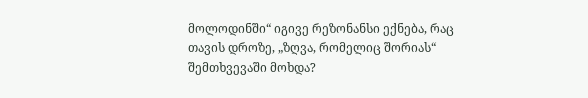მოლოდინში“ იგივე რეზონანსი ექნება, რაც თავის დროზე, „ზღვა, რომელიც შორიას“ შემთხვევაში მოხდა?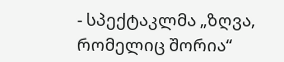- სპექტაკლმა „ზღვა, რომელიც შორია“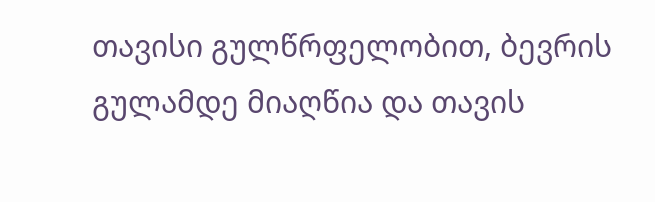თავისი გულწრფელობით, ბევრის გულამდე მიაღწია და თავის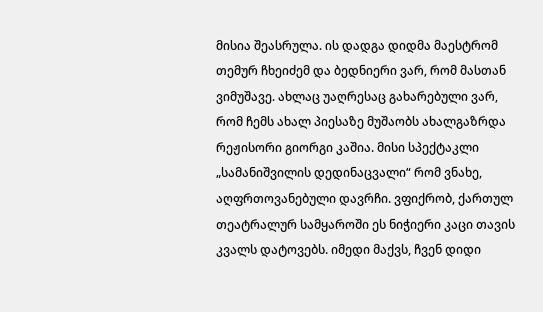მისია შეასრულა. ის დადგა დიდმა მაესტრომ თემურ ჩხეიძემ და ბედნიერი ვარ, რომ მასთან ვიმუშავე. ახლაც უაღრესაც გახარებული ვარ, რომ ჩემს ახალ პიესაზე მუშაობს ახალგაზრდა რეჟისორი გიორგი კაშია. მისი სპექტაკლი „სამანიშვილის დედინაცვალი“ რომ ვნახე, აღფრთოვანებული დავრჩი. ვფიქრობ, ქართულ თეატრალურ სამყაროში ეს ნიჭიერი კაცი თავის კვალს დატოვებს. იმედი მაქვს, ჩვენ დიდი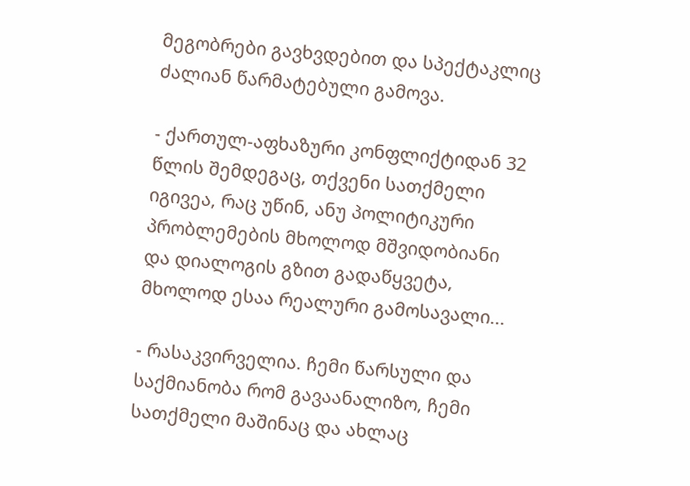მეგობრები გავხვდებით და სპექტაკლიც ძალიან წარმატებული გამოვა.

- ქართულ-აფხაზური კონფლიქტიდან 32 წლის შემდეგაც, თქვენი სათქმელი იგივეა, რაც უწინ, ანუ პოლიტიკური პრობლემების მხოლოდ მშვიდობიანი და დიალოგის გზით გადაწყვეტა, მხოლოდ ესაა რეალური გამოსავალი...

- რასაკვირველია. ჩემი წარსული და საქმიანობა რომ გავაანალიზო, ჩემი სათქმელი მაშინაც და ახლაც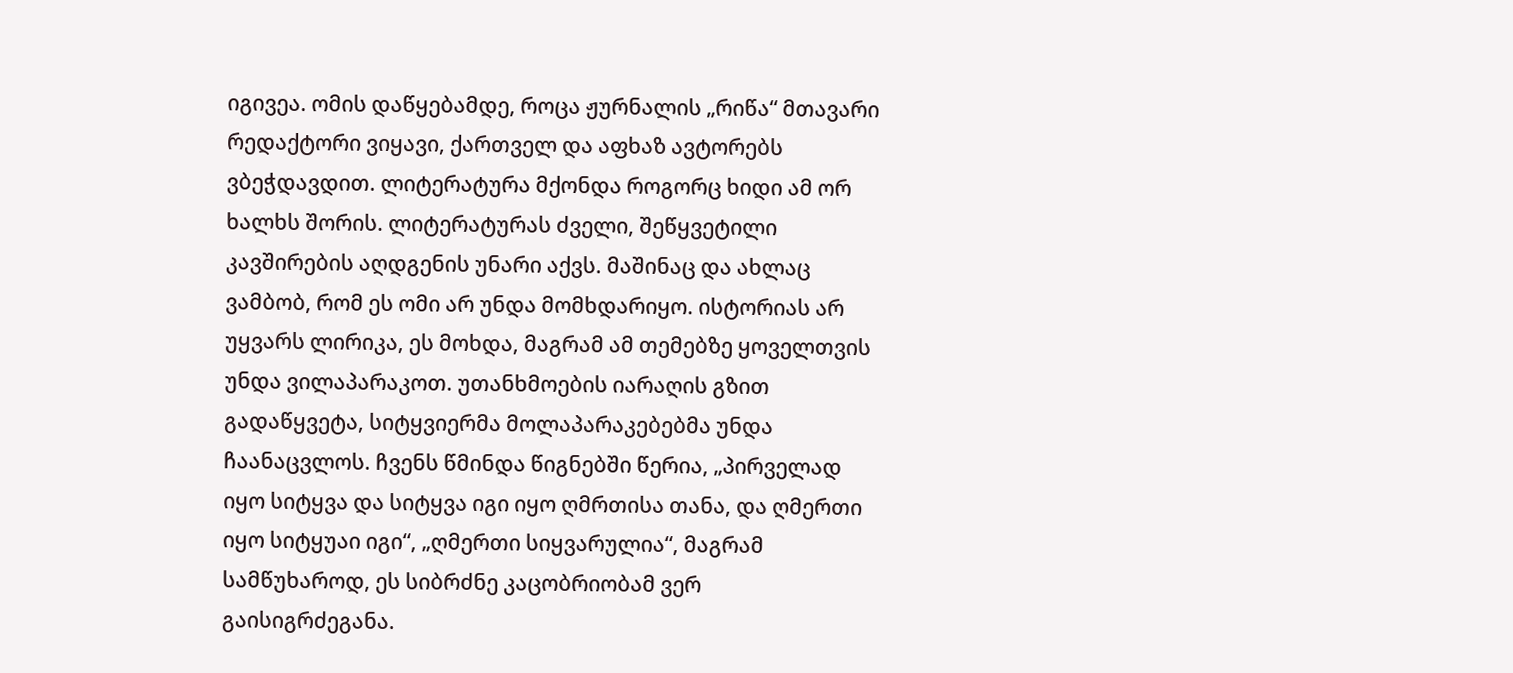იგივეა. ომის დაწყებამდე, როცა ჟურნალის „რიწა“ მთავარი რედაქტორი ვიყავი, ქართველ და აფხაზ ავტორებს ვბეჭდავდით. ლიტერატურა მქონდა როგორც ხიდი ამ ორ ხალხს შორის. ლიტერატურას ძველი, შეწყვეტილი კავშირების აღდგენის უნარი აქვს. მაშინაც და ახლაც ვამბობ, რომ ეს ომი არ უნდა მომხდარიყო. ისტორიას არ უყვარს ლირიკა, ეს მოხდა, მაგრამ ამ თემებზე ყოველთვის უნდა ვილაპარაკოთ. უთანხმოების იარაღის გზით გადაწყვეტა, სიტყვიერმა მოლაპარაკებებმა უნდა ჩაანაცვლოს. ჩვენს წმინდა წიგნებში წერია, „პირველად იყო სიტყვა და სიტყვა იგი იყო ღმრთისა თანა, და ღმერთი იყო სიტყუაი იგი“, „ღმერთი სიყვარულია“, მაგრამ სამწუხაროდ, ეს სიბრძნე კაცობრიობამ ვერ გაისიგრძეგანა.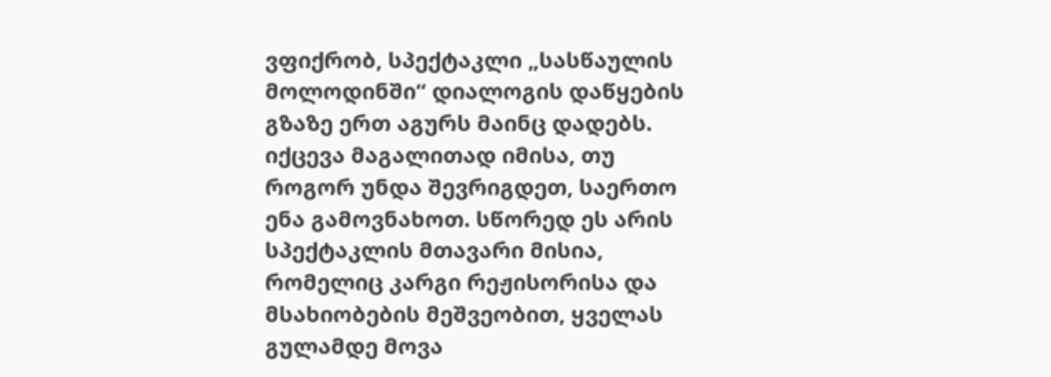ვფიქრობ, სპექტაკლი „სასწაულის მოლოდინში“ დიალოგის დაწყების გზაზე ერთ აგურს მაინც დადებს. იქცევა მაგალითად იმისა, თუ როგორ უნდა შევრიგდეთ, საერთო ენა გამოვნახოთ. სწორედ ეს არის სპექტაკლის მთავარი მისია, რომელიც კარგი რეჟისორისა და მსახიობების მეშვეობით, ყველას გულამდე მოვა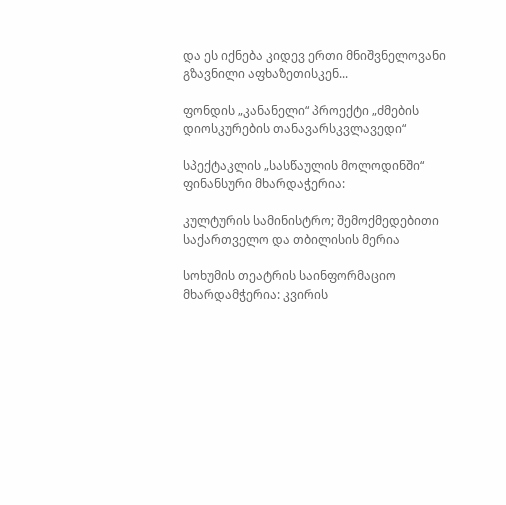და ეს იქნება კიდევ ერთი მნიშვნელოვანი გზავნილი აფხაზეთისკენ...

ფონდის „კანანელი“ პროექტი „ძმების დიოსკურების თანავარსკვლავედი“

სპექტაკლის „სასწაულის მოლოდინში“ ფინანსური მხარდაჭერია:

კულტურის სამინისტრო; შემოქმედებითი საქართველო და თბილისის მერია

სოხუმის თეატრის საინფორმაციო მხარდამჭერია: კვირის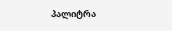პალიტრა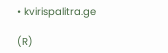• kvirispalitra.ge

(R)